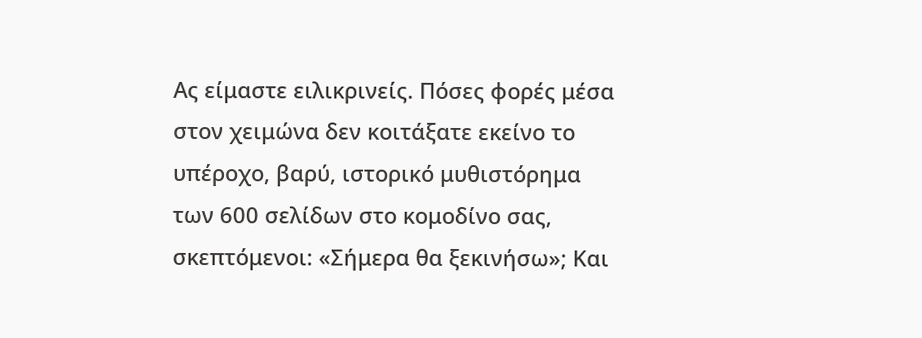Ας είμαστε ειλικρινείς. Πόσες φορές μέσα στον χειμώνα δεν κοιτάξατε εκείνο το υπέροχο, βαρύ, ιστορικό μυθιστόρημα των 600 σελίδων στο κομοδίνο σας, σκεπτόμενοι: «Σήμερα θα ξεκινήσω»; Και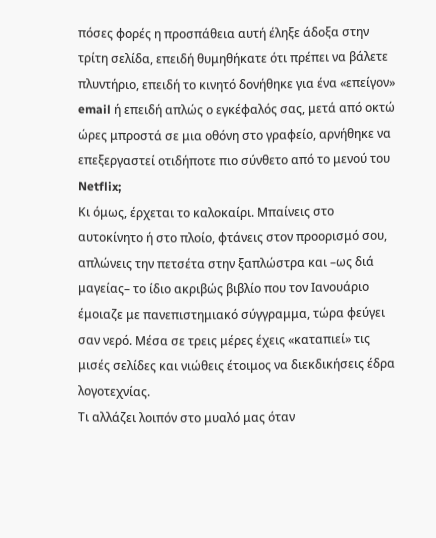πόσες φορές η προσπάθεια αυτή έληξε άδοξα στην τρίτη σελίδα, επειδή θυμηθήκατε ότι πρέπει να βάλετε πλυντήριο, επειδή το κινητό δονήθηκε για ένα «επείγον» email ή επειδή απλώς ο εγκέφαλός σας, μετά από οκτώ ώρες μπροστά σε μια οθόνη στο γραφείο, αρνήθηκε να επεξεργαστεί οτιδήποτε πιο σύνθετο από το μενού του Netflix;
Κι όμως, έρχεται το καλοκαίρι. Μπαίνεις στο αυτοκίνητο ή στο πλοίο, φτάνεις στον προορισμό σου, απλώνεις την πετσέτα στην ξαπλώστρα και –ως διά μαγείας– το ίδιο ακριβώς βιβλίο που τον Ιανουάριο έμοιαζε με πανεπιστημιακό σύγγραμμα, τώρα φεύγει σαν νερό. Μέσα σε τρεις μέρες έχεις «καταπιεί» τις μισές σελίδες και νιώθεις έτοιμος να διεκδικήσεις έδρα λογοτεχνίας.
Τι αλλάζει λοιπόν στο μυαλό μας όταν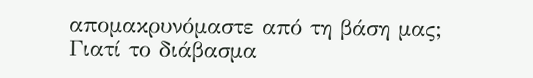απομακρυνόμαστε από τη βάση μας; Γιατί το διάβασμα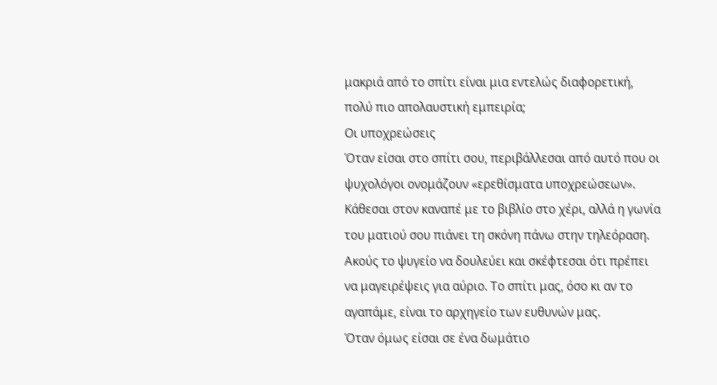μακριά από το σπίτι είναι μια εντελώς διαφορετική, πολύ πιο απολαυστική εμπειρία;
Οι υποχρεώσεις
Όταν είσαι στο σπίτι σου, περιβάλλεσαι από αυτό που οι ψυχολόγοι ονομάζουν «ερεθίσματα υποχρεώσεων». Κάθεσαι στον καναπέ με το βιβλίο στο χέρι, αλλά η γωνία του ματιού σου πιάνει τη σκόνη πάνω στην τηλεόραση. Ακούς το ψυγείο να δουλεύει και σκέφτεσαι ότι πρέπει να μαγειρέψεις για αύριο. Το σπίτι μας, όσο κι αν το αγαπάμε, είναι το αρχηγείο των ευθυνών μας.
Όταν όμως είσαι σε ένα δωμάτιο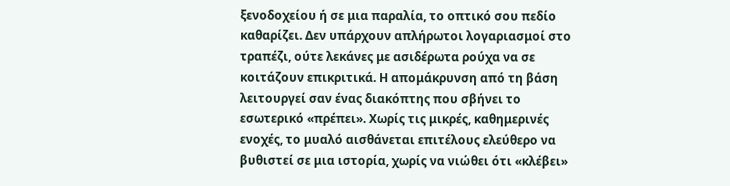ξενοδοχείου ή σε μια παραλία, το οπτικό σου πεδίο καθαρίζει. Δεν υπάρχουν απλήρωτοι λογαριασμοί στο τραπέζι, ούτε λεκάνες με ασιδέρωτα ρούχα να σε κοιτάζουν επικριτικά. Η απομάκρυνση από τη βάση λειτουργεί σαν ένας διακόπτης που σβήνει το εσωτερικό «πρέπει». Χωρίς τις μικρές, καθημερινές ενοχές, το μυαλό αισθάνεται επιτέλους ελεύθερο να βυθιστεί σε μια ιστορία, χωρίς να νιώθει ότι «κλέβει»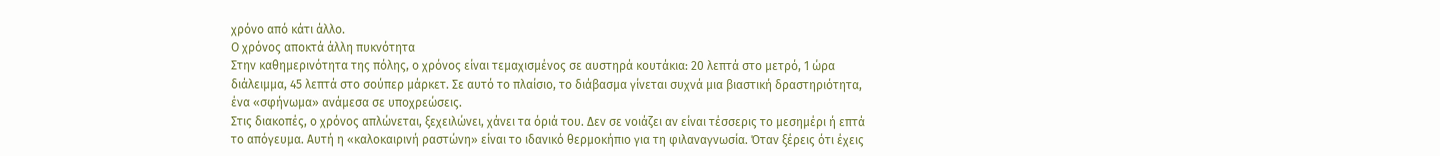χρόνο από κάτι άλλο.
Ο χρόνος αποκτά άλλη πυκνότητα
Στην καθημερινότητα της πόλης, ο χρόνος είναι τεμαχισμένος σε αυστηρά κουτάκια: 20 λεπτά στο μετρό, 1 ώρα διάλειμμα, 45 λεπτά στο σούπερ μάρκετ. Σε αυτό το πλαίσιο, το διάβασμα γίνεται συχνά μια βιαστική δραστηριότητα, ένα «σφήνωμα» ανάμεσα σε υποχρεώσεις.
Στις διακοπές, ο χρόνος απλώνεται, ξεχειλώνει, χάνει τα όριά του. Δεν σε νοιάζει αν είναι τέσσερις το μεσημέρι ή επτά το απόγευμα. Αυτή η «καλοκαιρινή ραστώνη» είναι το ιδανικό θερμοκήπιο για τη φιλαναγνωσία. Όταν ξέρεις ότι έχεις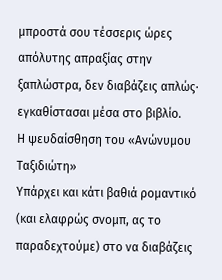μπροστά σου τέσσερις ώρες απόλυτης απραξίας στην ξαπλώστρα, δεν διαβάζεις απλώς· εγκαθίστασαι μέσα στο βιβλίο.
Η ψευδαίσθηση του «Ανώνυμου Ταξιδιώτη»
Υπάρχει και κάτι βαθιά ρομαντικό (και ελαφρώς σνομπ, ας το παραδεχτούμε) στο να διαβάζεις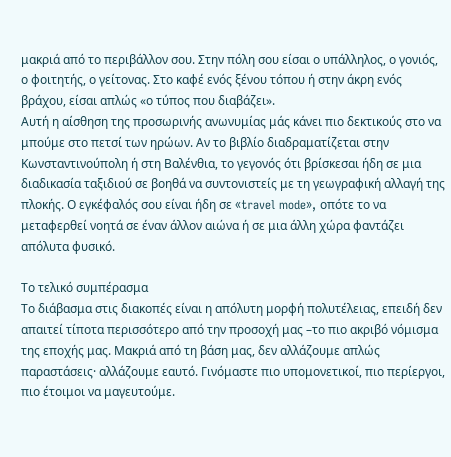μακριά από το περιβάλλον σου. Στην πόλη σου είσαι ο υπάλληλος, ο γονιός, ο φοιτητής, ο γείτονας. Στο καφέ ενός ξένου τόπου ή στην άκρη ενός βράχου, είσαι απλώς «ο τύπος που διαβάζει».
Αυτή η αίσθηση της προσωρινής ανωνυμίας μάς κάνει πιο δεκτικούς στο να μπούμε στο πετσί των ηρώων. Αν το βιβλίο διαδραματίζεται στην Κωνσταντινούπολη ή στη Βαλένθια, το γεγονός ότι βρίσκεσαι ήδη σε μια διαδικασία ταξιδιού σε βοηθά να συντονιστείς με τη γεωγραφική αλλαγή της πλοκής. Ο εγκέφαλός σου είναι ήδη σε «travel mode», οπότε το να μεταφερθεί νοητά σε έναν άλλον αιώνα ή σε μια άλλη χώρα φαντάζει απόλυτα φυσικό.

Το τελικό συμπέρασμα
Το διάβασμα στις διακοπές είναι η απόλυτη μορφή πολυτέλειας, επειδή δεν απαιτεί τίποτα περισσότερο από την προσοχή μας –το πιο ακριβό νόμισμα της εποχής μας. Μακριά από τη βάση μας, δεν αλλάζουμε απλώς παραστάσεις· αλλάζουμε εαυτό. Γινόμαστε πιο υπομονετικοί, πιο περίεργοι, πιο έτοιμοι να μαγευτούμε.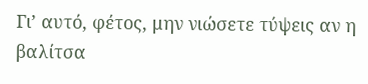Γι’ αυτό, φέτος, μην νιώσετε τύψεις αν η βαλίτσα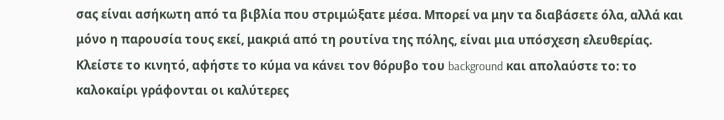σας είναι ασήκωτη από τα βιβλία που στριμώξατε μέσα. Μπορεί να μην τα διαβάσετε όλα, αλλά και μόνο η παρουσία τους εκεί, μακριά από τη ρουτίνα της πόλης, είναι μια υπόσχεση ελευθερίας. Κλείστε το κινητό, αφήστε το κύμα να κάνει τον θόρυβο του background και απολαύστε το: το καλοκαίρι γράφονται οι καλύτερες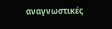αναγνωστικές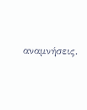αναμνήσεις.